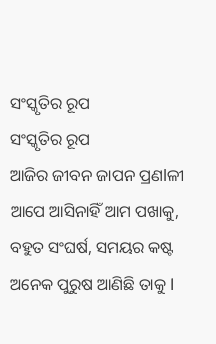ସଂସ୍କୃତିର ରୂପ
ସଂସ୍କୃତିର ରୂପ
ଆଜିର ଜୀବନ ଜାପନ ପ୍ରଣlଳୀ
ଆପେ ଆସିନାହିଁ ଆମ ପଖାକୁ,
ବହୁତ ସଂଘର୍ଷ, ସମୟର କଷ୍ଟ
ଅନେକ ପୁରୁଷ ଆଣିଛି ତାକୁ l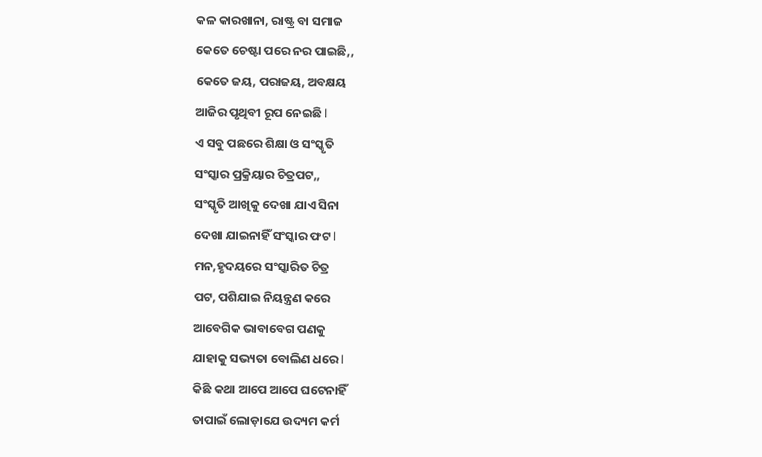କଳ କାରଖାନା, ରାଷ୍ଟ୍ର ବା ସମାଜ
କେତେ ଚେଷ୍ଟା ପରେ ନର ପାଇଛି,,
କେତେ ଜୟ, ପରାଜୟ, ଅବକ୍ଷୟ
ଆଜିର ପୃଥିବୀ ରୂପ ନେଇଛି l
ଏ ସବୁ ପଛରେ ଶିକ୍ଷା ଓ ସଂସ୍କୃତି
ସଂସ୍କାର ପ୍ରକ୍ରିୟାର ଚିତ୍ରପଟ,,
ସଂସ୍କୃତି ଆଖିକୁ ଦେଖା ଯାଏ ସିନା
ଦେଖା ଯାଇନାହିଁ ସଂସ୍କାର ଫଟ l
ମନ,ହୃଦୟରେ ସଂସ୍କାରିତ ଚିତ୍ର
ପଟ, ପଶିଯାଇ ନିୟନ୍ତ୍ରଣ କରେ
ଆବେଗିକ ଭାବାବେଗ ପଣକୁ
ଯାହାକୁ ସଭ୍ୟତା ବୋଲିଣ ଧରେ l
କିଛି କଥା ଆପେ ଆପେ ଘଟେନାହିଁ
ତାପାଇଁ ଲୋଡ଼ାଯେ ଉଦ୍ୟମ କର୍ମ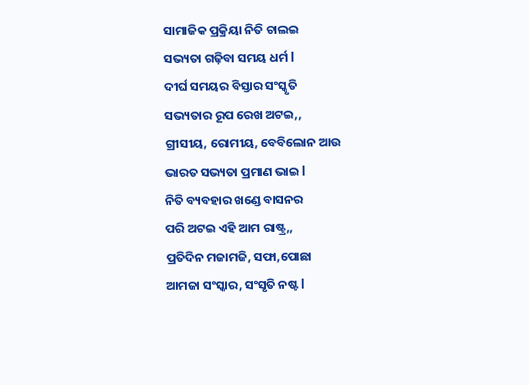ସାମାଜିକ ପ୍ରକ୍ରିୟା ନିତି ଚାଲଇ
ସଭ୍ୟତା ଗଢ଼ିବା ସମୟ ଧର୍ମ l
ଦୀର୍ଘ ସମୟର ବିସ୍ତାର ସଂସ୍କୃତି
ସଭ୍ୟତାର ରୂପ ରେଖ ଅଟଇ,,
ଗ୍ରୀସୀୟ, ରୋମୀୟ, ବେବିଲୋନ ଆଉ
ଭାରତ ସଭ୍ୟତା ପ୍ରମାଣ ଭାଇ l
ନିତି ବ୍ୟବହାର ଖଣ୍ଡେ ବାସନର
ପରି ଅଟଇ ଏହି ଆମ ରାଷ୍ଟ୍ର,,
ପ୍ରତିଦିନ ମଜାମଜି, ସଫା,ପୋଛା
ଆମଜା ସଂସ୍କାର, ସଂସୃତି ନଷ୍ଟ l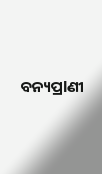ବନ୍ୟପ୍ରlଣୀ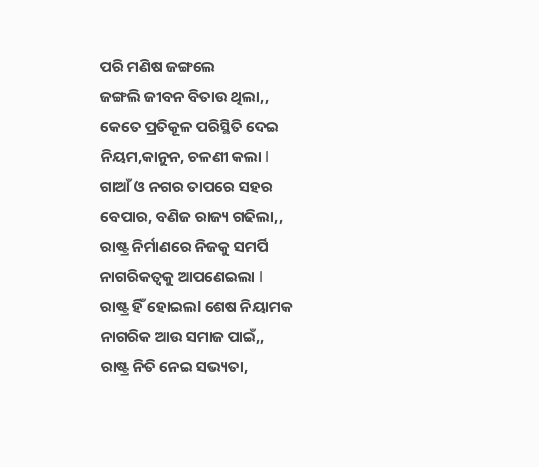ପରି ମଣିଷ ଜଙ୍ଗଲେ
ଜଙ୍ଗଲି ଜୀବନ ବିତାଉ ଥିଲା,,
କେତେ ପ୍ରତିକୂଳ ପରିସ୍ଥିତି ଦେଇ
ନିୟମ,କାନୁନ, ଚଳଣୀ କଲା l
ଗାଆଁ ଓ ନଗର ତାପରେ ସହର
ବେପାର, ବଣିଜ ରାଜ୍ୟ ଗଢିଲା,,
ରାଷ୍ଟ୍ର ନିର୍ମାଣରେ ନିଜକୁ ସମର୍ପି
ନାଗରିକତ୍ୱକୁ ଆପଣେଇଲା l
ରାଷ୍ଟ୍ର ହିଁ ହୋଇଲl ଶେଷ ନିୟାମକ
ନାଗରିକ ଆଉ ସମାଜ ପାଇଁ,,
ରାଷ୍ଟ୍ର ନିତି ନେଇ ସଭ୍ୟତା,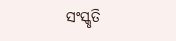ସଂସ୍କୃତି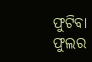ଫୁଟିବା ଫୁଲର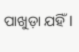ପାଖୁଡ଼ା ଯହିଁ l